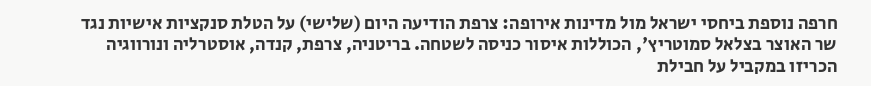חרפה נוספת ביחסי ישראל מול מדינות אירופה: צרפת הודיעה היום (שלישי) על הטלת סנקציות אישיות נגד שר האוצר בצלאל סמוטריץ', הכוללות איסור כניסה לשטחה. בריטניה, צרפת, קנדה, אוסטרליה ונורווגיה הכריזו במקביל על חבילת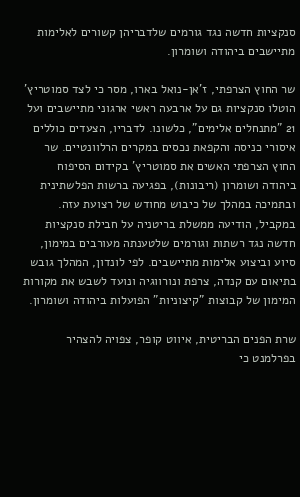סנקציות חדשה נגד גורמים שלדבריהן קשורים לאלימות מתיישבים ביהודה ושומרון.

שר החוץ הצרפתי, ז'אן-נואל בארו, מסר כי לצד סמוטריץ' הוטלו סנקציות גם על ארבעה ראשי ארגוני מתיישבים ועל 21 "מתנחלים אלימים", כלשונו. לדבריו, הצעדים כוללים איסורי כניסה והקפאת נכסים במקרים הרלוונטיים. שר החוץ הצרפתי האשים את סמוטריץ' בקידום הסיפוח ביהודה ושומרון (ריבונות), בפגיעה ברשות הפלשתינית ובתמיכה במהלך של כיבוש מחודש של רצועת עזה.
במקביל, הודיעה ממשלת בריטניה על חבילת סנקציות חדשה נגד רשתות וגורמים שלטענתה מעורבים במימון, סיוע וביצוע אלימות מתיישבים. לפי לונדון, המהלך גובש בתיאום עם קנדה, צרפת ונורווגיה ונועד לשבש את מקורות המימון של קבוצות "קיצוניות" הפועלות ביהודה ושומרון.

שרת הפנים הבריטית, איווט קופר, צפויה להצהיר בפרלמנט כי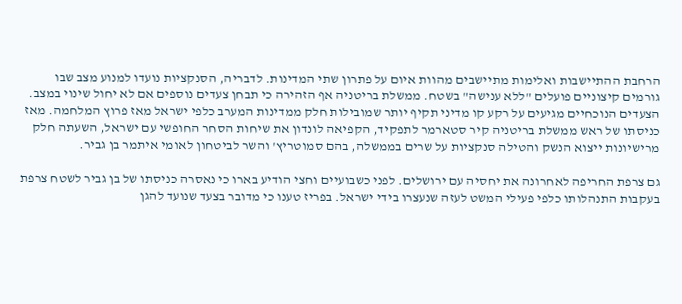הרחבת ההתיישבות ואלימות מתיישבים מהוות איום על פתרון שתי המדינות. לדבריה, הסנקציות נועדו למנוע מצב שבו גורמים קיצוניים פועלים "ללא ענישה" בשטח. ממשלת בריטניה אף הזהירה כי תבחן צעדים נוספים אם לא יחול שינוי במצב.
הצעדים הנוכחיים מגיעים על רקע קו מדיני תקיף יותר שמובילות חלק ממדינות המערב כלפי ישראל מאז פרוץ המלחמה. מאז כניסתו של ראש ממשלת בריטניה קיר סטארמר לתפקיד, הקפיאה לונדון את שיחות הסחר החופשי עם ישראל, השעתה חלק מרישיונות ייצוא הנשק והטילה סנקציות על שרים בממשלה, בהם סמוטריץ' והשר לביטחון לאומי איתמר בן גביר.

גם צרפת החריפה לאחרונה את יחסיה עם ירושלים. לפני כשבועיים וחצי הודיע בארו כי נאסרה כניסתו של בן גביר לשטח צרפת בעקבות התנהלותו כלפי פעילי המשט לעזה שנעצרו בידי ישראל. בפריז טענו כי מדובר בצעד שנועד להגן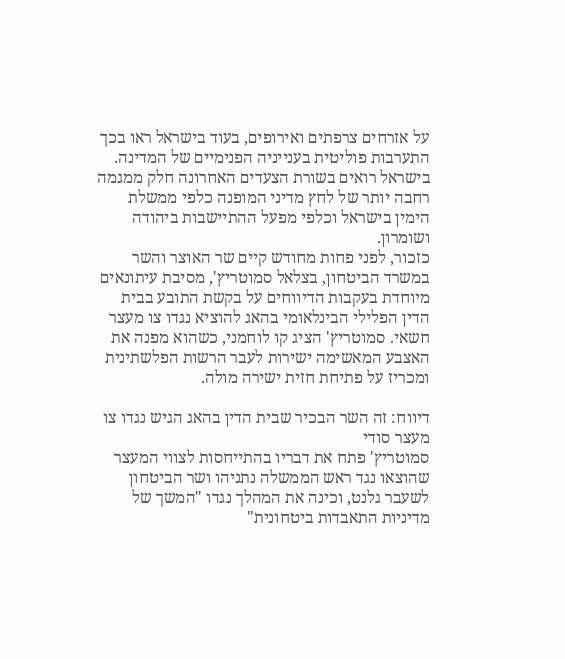על אזרחים צרפתים ואירופים, בעוד בישראל ראו בכך התערבות פוליטית בענייניה הפנימיים של המדינה.
בישראל רואים בשורת הצעדים האחרונה חלק ממגמה רחבה יותר של לחץ מדיני המופנה כלפי ממשלת הימין בישראל וכלפי מפעל ההתיישבות ביהודה ושומרון.
כזכור, לפני פחות מחודש קיים שר האוצר והשר במשרד הביטחון, בצלאל סמוטריץ', מסיבת עיתונאים מיוחדת בעקבות הדיווחים על בקשת התובע בבית הדין הפלילי הבינלאומי בהאג להוציא נגדו צו מעצר חשאי. סמוטריץ' הציג קו לוחמני, כשהוא מפנה את האצבע המאשימה ישירות לעבר הרשות הפלשתינית ומכריז על פתיחת חזית ישירה מולה.

דיווח: זה השר הבכיר שבית הדין בהאג הגיש נגדו צו מעצר סודי
סמוטריץ' פתח את דבריו בהתייחסות לצווי המעצר שהוצאו נגד ראש הממשלה נתניהו ושר הביטחון לשעבר גלנט, וכינה את המהלך נגדו "המשך של מדיניות התאבדות ביטחונית"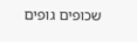שכופים גופים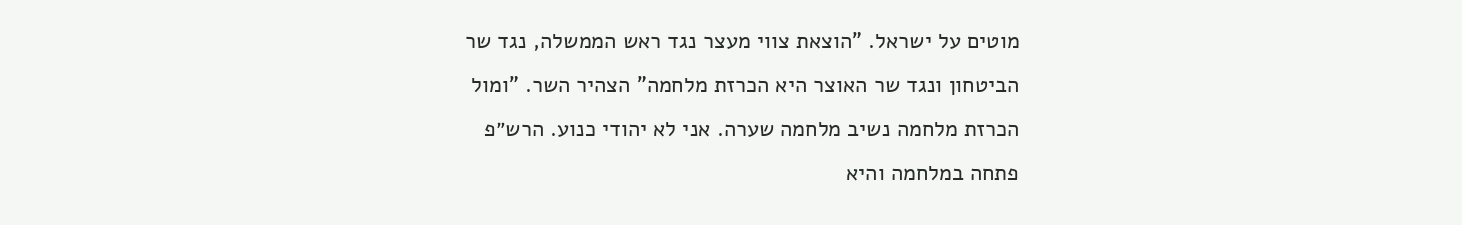מוטים על ישראל. "הוצאת צווי מעצר נגד ראש הממשלה, נגד שר הביטחון ונגד שר האוצר היא הכרזת מלחמה" הצהיר השר. "ומול הכרזת מלחמה נשיב מלחמה שערה. אני לא יהודי כנוע. הרש״פ פתחה במלחמה והיא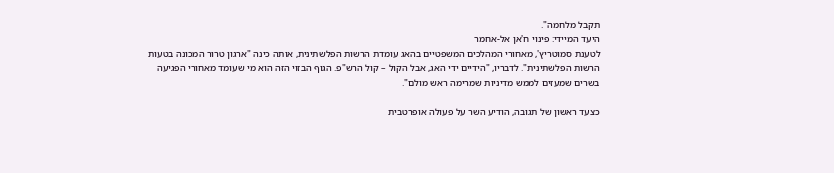תקבל מלחמה".
היעד המיידי: פינוי ח'אן אל-אחמר
לטענת סמוטריץ', מאחורי המהלכים המשפטיים בהאג עומדת הרשות הפלשתינית, אותה כינה "ארגון טרור המכונה בטעות הרשות הפלשתינית". לדבריו, "הידיים ידי האג, אבל הקול – קול הרש"פ. הגוף הבזוי הזה הוא מי שעומד מאחורי הפגיעה בשרים שמעזים לממש מדיניות שמרימה ראש מולם".

כצעד ראשון של תגובה, הודיע השר על פעולה אופרטבית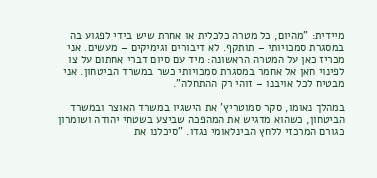מיידית: "מהיום, כל מטרה כלכלית או אחרת שיש בידי לפגוע בה במסגרת סמכויותי – תותקף. לא דיבורים וגימיקים – מעשים. אני מכריז כאן על המטרה הראשונה: מיד עם סיום דברי אחתום על צו לפינוי חאן אל אחמר במסגרת סמכויותי כשר במשרד הביטחון. אני מבטיח לכל אויבנו – זוהי רק ההתחלה".

במהלך נאומו, סקר סמוטריץ' את הישגיו במשרד האוצר ובמשרד הביטחון, כשהוא מדגיש את המהפכה שביצע בשטחי יהודה ושומרון כגורם המרכזי ללחץ הבינלאומי נגדו. "סיכלנו את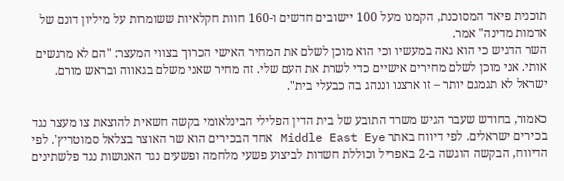תוכנית פיאד המסוכנת, הקמנו מעל 100 יישובים חדשים ו-160 חוות חקלאיות ששומרות על מיליון דונם של אדמות מדינה" אמר.
השר הדגיש כי הוא גאה במעשיו וכי הוא מוכן לשלם את המחיר האישי הכרוך בצווי המעצר: "הם לא מרגשים אותי. אני מוכן לשלם מחירים אישיים כדי לשרת את העם שלי. זה מחיר שאני משלם בגאווה ובראש מורם. ישראל לא תגמגם יותר – זו ארצנו וננהג בה כבעלי בית".

כאמור, בחודש שעבר הגיש משרד התובע של בית הדין הפלילי הבינלאומי בקשה חשאית להוצאת צו מעצר נגד בכירים ישראלים. לפי דיווח באתר Middle East Eye אחד הבכירים הוא שר האוצר בצלאל סמוטריץ'. לפי הדיווח, הבקשה הוגשה ב-2 באפריל וכוללת חשדות לביצוע פשעי מלחמה ופשעים נגד האנושות נגד פלשתינים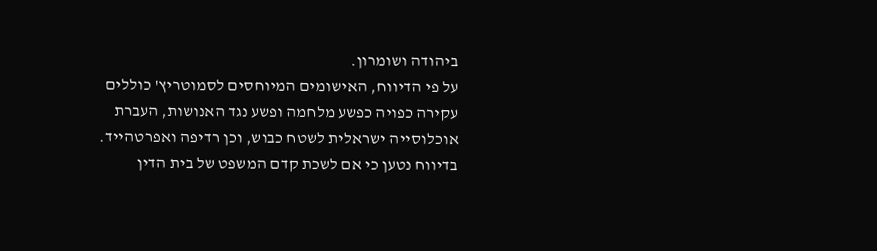ביהודה ושומרון.
על פי הדיווח, האישומים המיוחסים לסמוטריץ' כוללים עקירה כפויה כפשע מלחמה ופשע נגד האנושות, העברת אוכלוסייה ישראלית לשטח כבוש, וכן רדיפה ואפרטהייד. בדיווח נטען כי אם לשכת קדם המשפט של בית הדין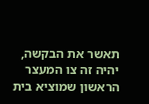תאשר את הבקשה, יהיה זה צו המעצר הראשון שמוציא בית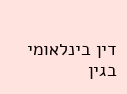דין בינלאומי בגין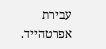עבירת אפרטהייד.